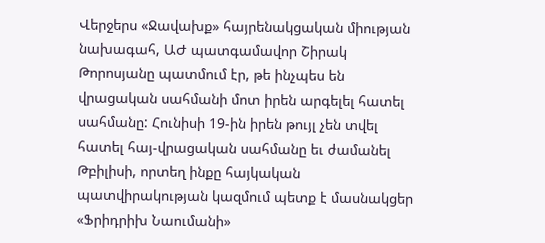Վերջերս «Ջավախք» հայրենակցական միության նախագահ, ԱԺ պատգամավոր Շիրակ Թորոսյանը պատմում էր, թե ինչպես են վրացական սահմանի մոտ իրեն արգելել հատել սահմանը: Հունիսի 19-ին իրեն թույլ չեն տվել հատել հայ-վրացական սահմանը եւ ժամանել Թբիլիսի, որտեղ ինքը հայկական պատվիրակության կազմում պետք է մասնակցեր «Ֆրիդրիխ Նաումանի»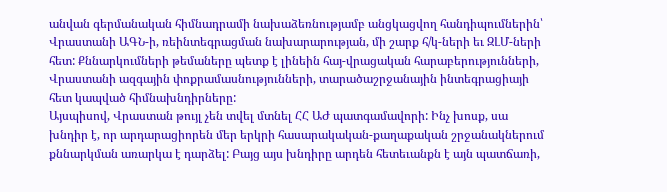անվան գերմանական հիմնադրամի նախաձեռնությամբ անցկացվող հանդիպումներին՝ Վրաստանի ԱԳՆ-ի, ռեինտեգրացման նախարարության, մի շարք հ/կ-ների եւ ԶԼՄ-ների հետ: Քննարկումների թեմաները պետք է լինեին հայ-վրացական հարաբերությունների, Վրաստանի ազգային փոքրամասնությունների, տարածաշրջանային ինտեգրացիայի հետ կապված հիմնախնդիրները:
Այսպիսով, Վրաստան թույլ չեն տվել մտնել ՀՀ ԱԺ պատգամավորի: Ինչ խոսք, սա խնդիր է, որ արդարացիորեն մեր երկրի հասարակական-քաղաքական շրջանակներում քննարկման առարկա է դարձել: Բայց այս խնդիրը արդեն հետեւանքն է այն պատճառի,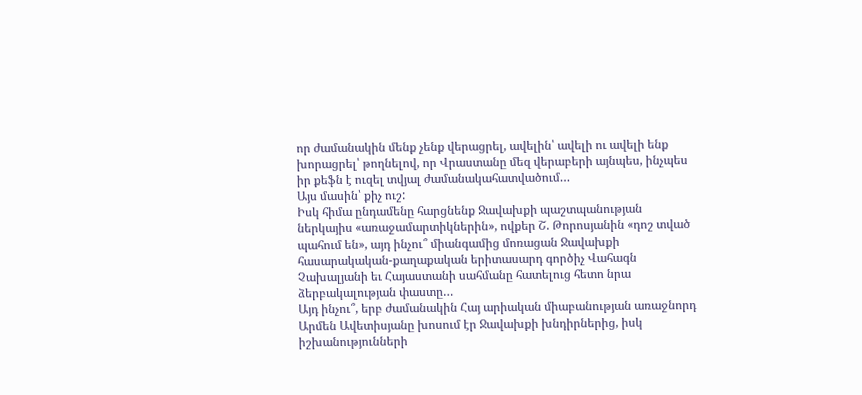որ ժամանակին մենք չենք վերացրել, ավելին՝ ավելի ու ավելի ենք խորացրել՝ թողնելով, որ Վրաստանը մեզ վերաբերի այնպես, ինչպես իր քեֆն է ուզել տվյալ ժամանակահատվածում…
Այս մասին՝ քիչ ուշ:
Իսկ հիմա ընդամենը հարցնենք Ջավախքի պաշտպանության ներկայիս «առաջամարտիկներին», ովքեր Շ. Թորոսյանին «դոշ տված պահում են», այդ ինչու՞ միանգամից մոռացան Ջավախքի հասարակական-քաղաքական երիտասարդ գործիչ Վահագն Չախալյանի եւ Հայաստանի սահմանը հատելուց հետո նրա ձերբակալության փաստը…
Այդ ինչու՞, երբ ժամանակին Հայ արիական միաբանության առաջնորդ Արմեն Ավետիսյանը խոսում էր Ջավախքի խնդիրներից, իսկ իշխանությունների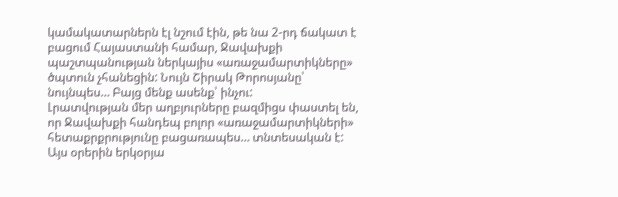կամակատարներն էլ նշում էին, թե նա 2-րդ ճակատ է բացում Հայաստանի համար, Ջավախքի պաշտպանության ներկայիս «առաջամարտիկները» ծպտուն չհանեցին: Նույն Շիրակ Թորոսյանը՝ նույնպես… Բայց մենք ասենք՝ ինչու:
Լրատվության մեր աղբյուրները բազմիցս փաստել են, որ Ջավախքի հանդեպ բոլոր «առաջամարտիկների» հետաքրքրությունը բացառապես… տնտեսական է:
Այս օրերին երկօրյա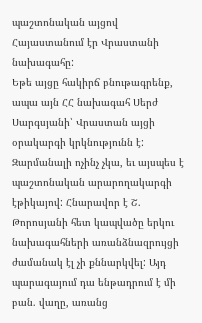պաշտոնական այցով Հայաստանում էր Վրաստանի նախագահը:
Եթե այցը հակիրճ բնութագրենք, ապա այն ՀՀ նախագահ Սերժ Սարգսյանի՝ Վրաստան այցի օրակարգի կրկնությունն է: Զարմանալի ոչինչ չկա, եւ այսպես է պաշտոնական արարողակարգի էթիկայով: Հնարավոր է Շ. Թորոսյանի հետ կապվածը երկու նախագահների առանձնազրույցի ժամանակ էլ չի քննարկվել: Այդ պարագայում դա ենթադրում է մի բան. վաղը, առանց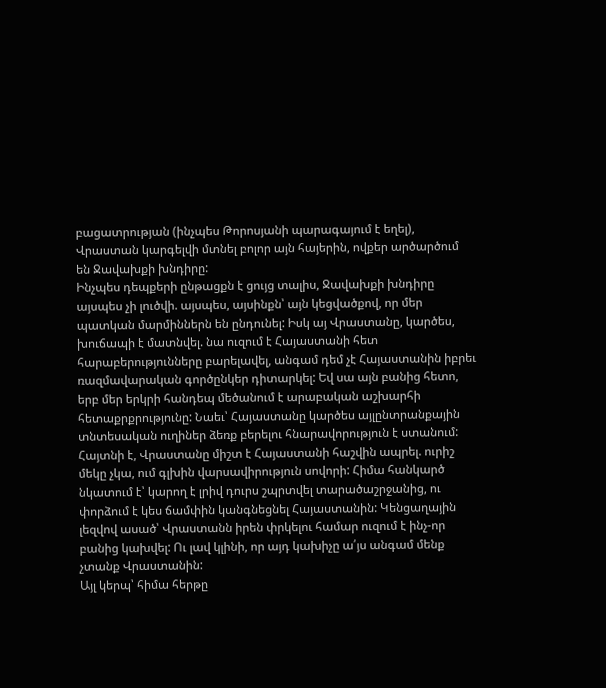բացատրության (ինչպես Թորոսյանի պարագայում է եղել), Վրաստան կարգելվի մտնել բոլոր այն հայերին, ովքեր արծարծում են Ջավախքի խնդիրը:
Ինչպես դեպքերի ընթացքն է ցույց տալիս, Ջավախքի խնդիրը այսպես չի լուծվի. այսպես, այսինքն՝ այն կեցվածքով, որ մեր պատկան մարմիններն են ընդունել: Իսկ այ Վրաստանը, կարծես, խուճապի է մատնվել. նա ուզում է Հայաստանի հետ հարաբերությունները բարելավել, անգամ դեմ չէ Հայաստանին իբրեւ ռազմավարական գործընկեր դիտարկել: Եվ սա այն բանից հետո, երբ մեր երկրի հանդեպ մեծանում է արաբական աշխարհի հետաքրքրությունը: Նաեւ՝ Հայաստանը կարծես այլընտրանքային տնտեսական ուղիներ ձեռք բերելու հնարավորություն է ստանում: Հայտնի է, Վրաստանը միշտ է Հայաստանի հաշվին ապրել. ուրիշ մեկը չկա, ում գլխին վարսավիրություն սովորի: Հիմա հանկարծ նկատում է՝ կարող է լրիվ դուրս շպրտվել տարածաշրջանից, ու փորձում է կես ճամփին կանգնեցնել Հայաստանին: Կենցաղային լեզվով ասած՝ Վրաստանն իրեն փրկելու համար ուզում է ինչ-որ բանից կախվել: Ու լավ կլինի, որ այդ կախիչը ա՛յս անգամ մենք չտանք Վրաստանին:
Այլ կերպ՝ հիմա հերթը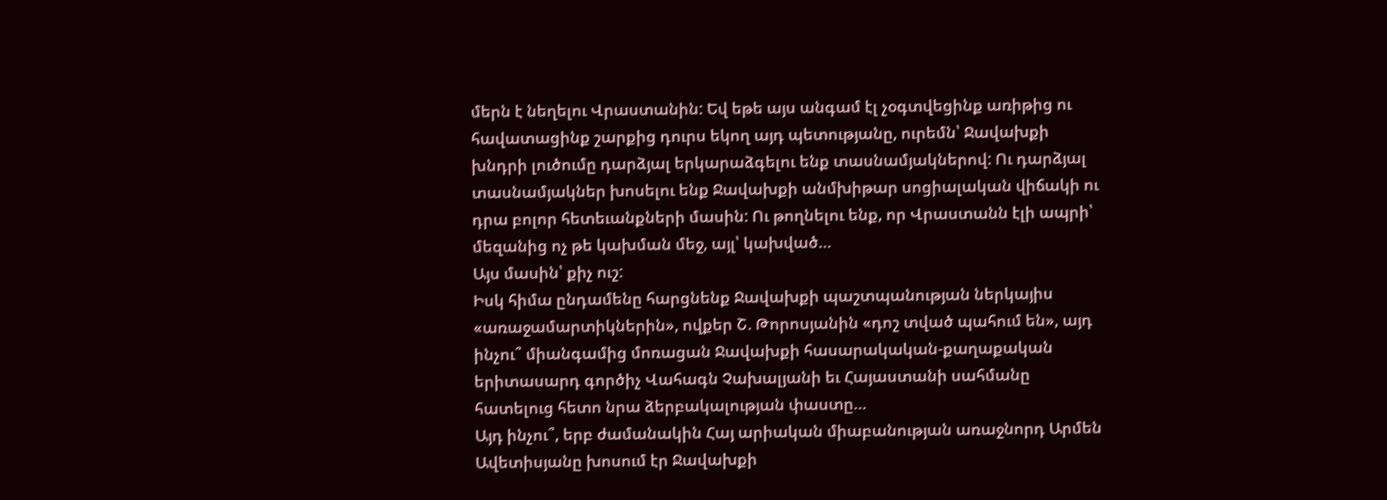մերն է նեղելու Վրաստանին: Եվ եթե այս անգամ էլ չօգտվեցինք առիթից ու հավատացինք շարքից դուրս եկող այդ պետությանը, ուրեմն՝ Ջավախքի խնդրի լուծումը դարձյալ երկարաձգելու ենք տասնամյակներով: Ու դարձյալ տասնամյակներ խոսելու ենք Ջավախքի անմխիթար սոցիալական վիճակի ու դրա բոլոր հետեւանքների մասին: Ու թողնելու ենք, որ Վրաստանն էլի ապրի՝ մեզանից ոչ թե կախման մեջ, այլ՝ կախված…
Այս մասին՝ քիչ ուշ:
Իսկ հիմա ընդամենը հարցնենք Ջավախքի պաշտպանության ներկայիս «առաջամարտիկներին», ովքեր Շ. Թորոսյանին «դոշ տված պահում են», այդ ինչու՞ միանգամից մոռացան Ջավախքի հասարակական-քաղաքական երիտասարդ գործիչ Վահագն Չախալյանի եւ Հայաստանի սահմանը հատելուց հետո նրա ձերբակալության փաստը…
Այդ ինչու՞, երբ ժամանակին Հայ արիական միաբանության առաջնորդ Արմեն Ավետիսյանը խոսում էր Ջավախքի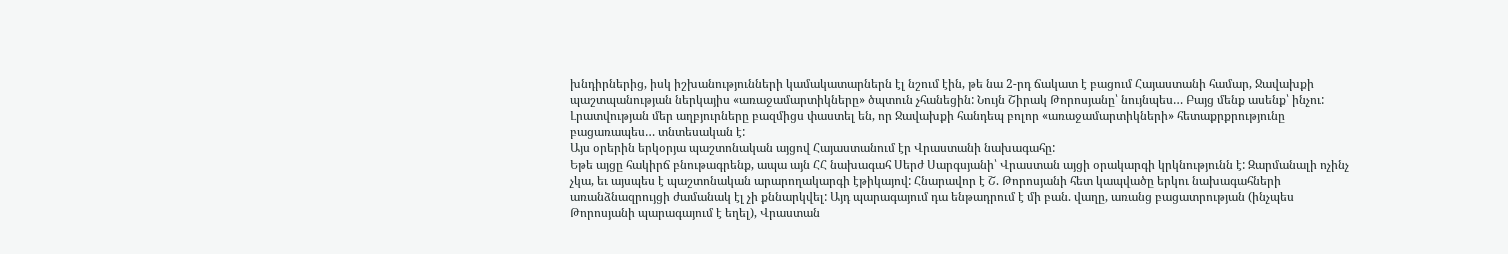խնդիրներից, իսկ իշխանությունների կամակատարներն էլ նշում էին, թե նա 2-րդ ճակատ է բացում Հայաստանի համար, Ջավախքի պաշտպանության ներկայիս «առաջամարտիկները» ծպտուն չհանեցին: Նույն Շիրակ Թորոսյանը՝ նույնպես… Բայց մենք ասենք՝ ինչու:
Լրատվության մեր աղբյուրները բազմիցս փաստել են, որ Ջավախքի հանդեպ բոլոր «առաջամարտիկների» հետաքրքրությունը բացառապես… տնտեսական է:
Այս օրերին երկօրյա պաշտոնական այցով Հայաստանում էր Վրաստանի նախագահը:
Եթե այցը հակիրճ բնութագրենք, ապա այն ՀՀ նախագահ Սերժ Սարգսյանի՝ Վրաստան այցի օրակարգի կրկնությունն է: Զարմանալի ոչինչ չկա, եւ այսպես է պաշտոնական արարողակարգի էթիկայով: Հնարավոր է Շ. Թորոսյանի հետ կապվածը երկու նախագահների առանձնազրույցի ժամանակ էլ չի քննարկվել: Այդ պարագայում դա ենթադրում է մի բան. վաղը, առանց բացատրության (ինչպես Թորոսյանի պարագայում է եղել), Վրաստան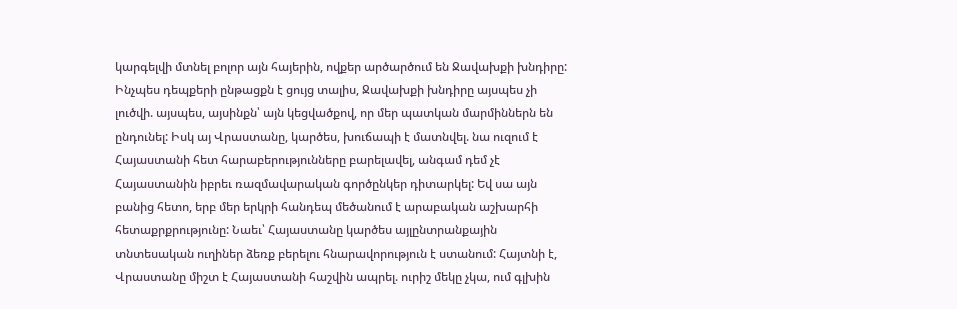կարգելվի մտնել բոլոր այն հայերին, ովքեր արծարծում են Ջավախքի խնդիրը:
Ինչպես դեպքերի ընթացքն է ցույց տալիս, Ջավախքի խնդիրը այսպես չի լուծվի. այսպես, այսինքն՝ այն կեցվածքով, որ մեր պատկան մարմիններն են ընդունել: Իսկ այ Վրաստանը, կարծես, խուճապի է մատնվել. նա ուզում է Հայաստանի հետ հարաբերությունները բարելավել, անգամ դեմ չէ Հայաստանին իբրեւ ռազմավարական գործընկեր դիտարկել: Եվ սա այն բանից հետո, երբ մեր երկրի հանդեպ մեծանում է արաբական աշխարհի հետաքրքրությունը: Նաեւ՝ Հայաստանը կարծես այլընտրանքային տնտեսական ուղիներ ձեռք բերելու հնարավորություն է ստանում: Հայտնի է, Վրաստանը միշտ է Հայաստանի հաշվին ապրել. ուրիշ մեկը չկա, ում գլխին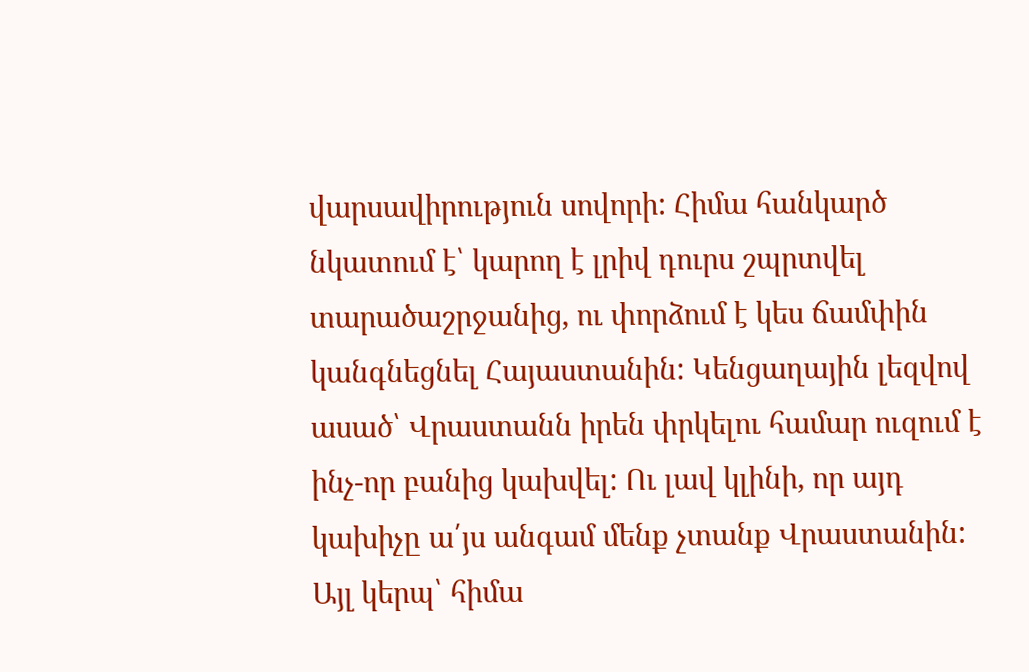վարսավիրություն սովորի: Հիմա հանկարծ նկատում է՝ կարող է լրիվ դուրս շպրտվել տարածաշրջանից, ու փորձում է կես ճամփին կանգնեցնել Հայաստանին: Կենցաղային լեզվով ասած՝ Վրաստանն իրեն փրկելու համար ուզում է ինչ-որ բանից կախվել: Ու լավ կլինի, որ այդ կախիչը ա՛յս անգամ մենք չտանք Վրաստանին:
Այլ կերպ՝ հիմա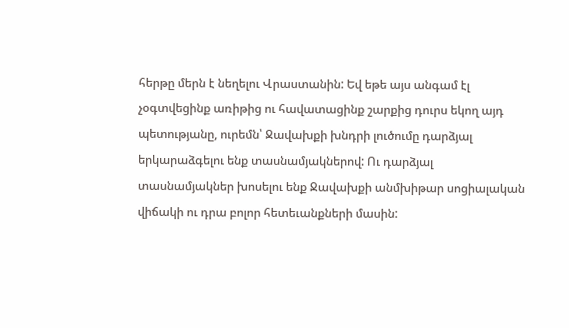հերթը մերն է նեղելու Վրաստանին: Եվ եթե այս անգամ էլ չօգտվեցինք առիթից ու հավատացինք շարքից դուրս եկող այդ պետությանը, ուրեմն՝ Ջավախքի խնդրի լուծումը դարձյալ երկարաձգելու ենք տասնամյակներով: Ու դարձյալ տասնամյակներ խոսելու ենք Ջավախքի անմխիթար սոցիալական վիճակի ու դրա բոլոր հետեւանքների մասին: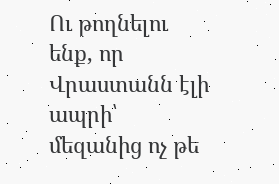Ու թողնելու ենք, որ Վրաստանն էլի ապրի՝ մեզանից ոչ թե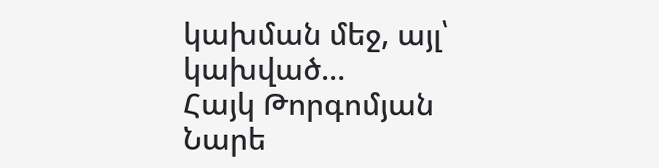կախման մեջ, այլ՝ կախված…
Հայկ Թորգոմյան
Նարե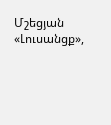Մշեցյան
«Լուսանցք»,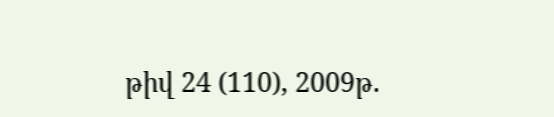թիվ 24 (110), 2009թ.